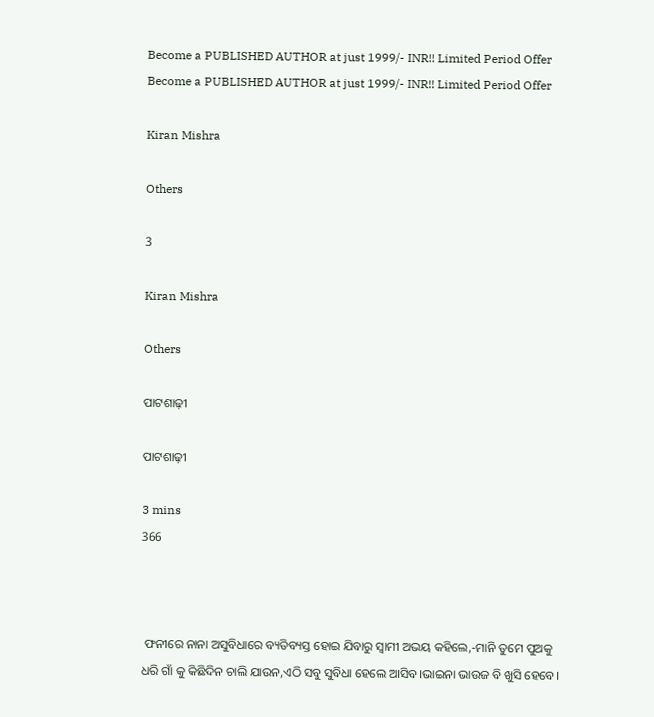Become a PUBLISHED AUTHOR at just 1999/- INR!! Limited Period Offer
Become a PUBLISHED AUTHOR at just 1999/- INR!! Limited Period Offer

Kiran Mishra

Others

3

Kiran Mishra

Others

ପାଟଶାଢ଼ୀ

ପାଟଶାଢ଼ୀ

3 mins
366



 ଫନୀରେ ନାନା ଅସୁବିଧାରେ ବ୍ୟତିବ୍ୟସ୍ତ ହୋଇ ଯିବାରୁ ସ୍ବାମୀ ଅଭୟ କହିଲେ,-ମାନି ତୁମେ ପୁଅକୁ ଧରି ଗାଁ କୁ କିଛିଦିନ ଚାଲି ଯାଉନ,ଏଠି ସବୁ ସୁବିଧା ହେଲେ ଆସିବ।ଭାଇନା ଭାଉଜ ବି ଖୁସି ହେବେ।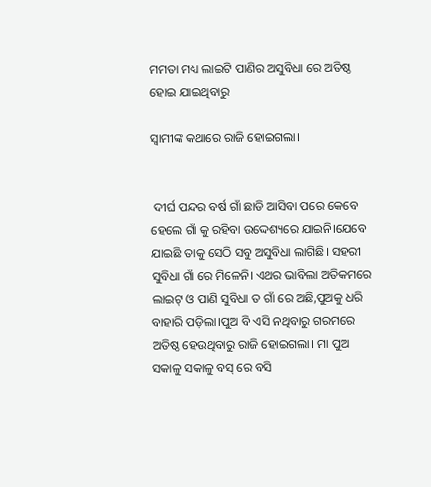ମମତା ମଧ୍ୟ ଲାଇଟି ପାଣିର ଅସୁବିଧା ରେ ଅତିଷ୍ଠ ହୋଇ ଯାଇଥିବାରୁ

ସ୍ବାମୀଙ୍କ କଥାରେ ରାଜି ହୋଇଗଲା।


 ଦୀର୍ଘ ପନ୍ଦର ବର୍ଷ ଗାଁ ଛାଡି ଆସିବା ପରେ କେବେ ହେଲେ ଗାଁ କୁ ରହିବା ଉଦ୍ଦେଶ୍ୟରେ ଯାଇନି।ଯେବେ ଯାଇଛି ତାକୁ ସେଠି ସବୁ ଅସୁବିଧା ଲାଗିଛି। ସହରୀ ସୁବିଧା ଗାଁ ରେ ମିଳେନି। ଏଥର ଭାବିଲା ଅତିକମରେ ଲାଇଟ୍ ଓ ପାଣି ସୁବିଧା ତ ଗାଁ ରେ ଅଛି,ପୁଅକୁ ଧରି ବାହାରି ପଡ଼ିଲା।ପୁଅ ବି ଏସି ନଥିବାରୁ ଗରମରେ ଅତିଷ୍ଠ ହେଉଥିବାରୁ ରାଜି ହୋଇଗଲା। ମା ପୁଅ ସକାଳୁ ସକାଳୁ ବସ୍ ରେ ବସି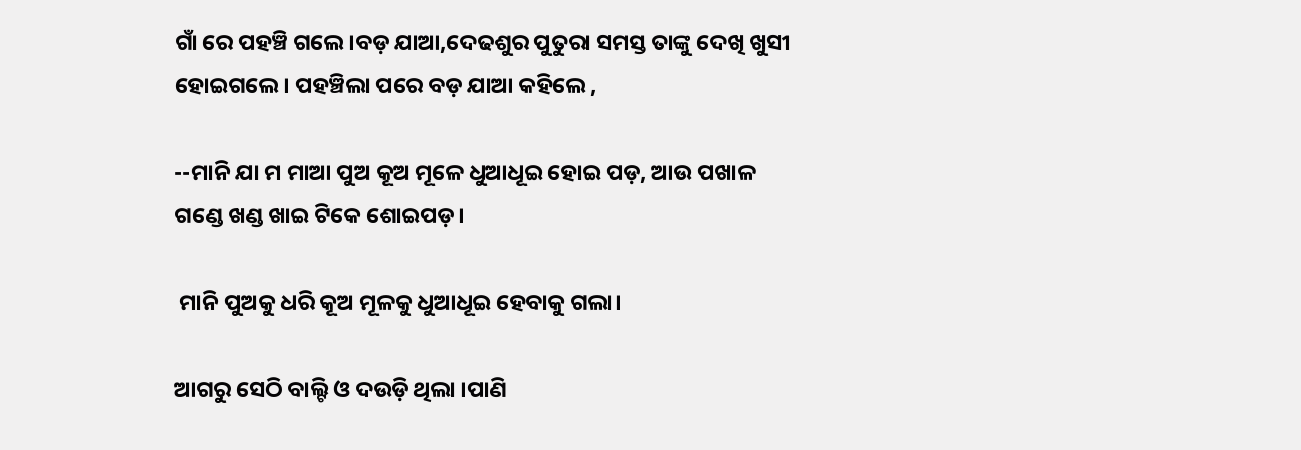ଗାଁ ରେ ପହଞ୍ଚି ଗଲେ।ବଡ଼ ଯାଆ,ଦେଢଶୁର ପୁତୁରା ସମସ୍ତ ତାଙ୍କୁ ଦେଖି ଖୁସୀ ହୋଇଗଲେ। ପହଞ୍ଚିଲା ପରେ ବଡ଼ ଯାଆ କହିଲେ ,

--ମାନି ଯା ମ ମାଆ ପୁଅ କୂଅ ମୂଳେ ଧୁଆଧୂଇ ହୋଇ ପଡ଼, ଆଉ ପଖାଳ ଗଣ୍ଡେ ଖଣ୍ଡ ଖାଇ ଟିକେ ଶୋଇପଡ଼।

 ମାନି ପୁଅକୁ ଧରି କୂଅ ମୂଳକୁ ଧୁଆଧୂଇ ହେବାକୁ ଗଲା।

ଆଗରୁ ସେଠି ବାଲ୍ଟି ଓ ଦଉଡ଼ି ଥିଲା ।ପାଣି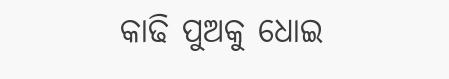କାଢି ପୁଅକୁ ଧୋଇ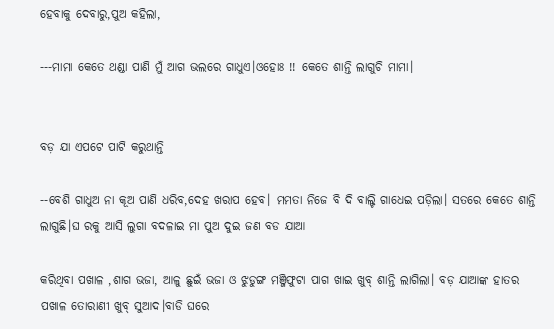ହେବାକୁ ଦେବାରୁ,ପୁଅ କହିଲା,

---ମାମା କେତେ ଥଣ୍ଡା ପାଣି ମୁଁ ଆଗ ଭଲରେ ଗାଧୁଏ।ଓହୋଃ !! କେତେ ଶାନ୍ତି ଲାଗୁଚି ମାମା।


ବଡ଼ ଯା ଏପଟେ ପାଟି କରୁଥାନ୍ତି

--ବେଶି ଗାଧୁଅ ନା କୂଅ ପାଣି ଧରିବ,ଦେହ ଖରାପ ହେବ। ମମତା ନିଜେ ବି ଦି ବାଲ୍ଟି ଗାଧେଇ ପଡ଼ିଲା। ସତରେ କେତେ ଶାନ୍ତି ଲାଗୁଛି।ଘ ରକୁ ଆସି ଲୁଗା ବଦଳାଇ ମା ପୁଅ ଦୁଇ ଜଣ ବଡ ଯାଆ

କରିଥିବା ପଖାଳ ,ଶାଗ ଭଜା, ଆଳୁ ଛୁଇଁ ଭଜା ଓ ଝୁଡୁଙ୍ଗ ମଞ୍ଜିଫୁଟା ପାଗ ଖାଇ ଖୁବ୍ ଶାନ୍ତି ଲାଗିଲା। ବଡ଼ ଯାଆଙ୍କ ହାତର ପଖାଳ ତୋରାଣୀ ଖୁବ୍ ସୁଆଦ।ବାଡି ଘରେ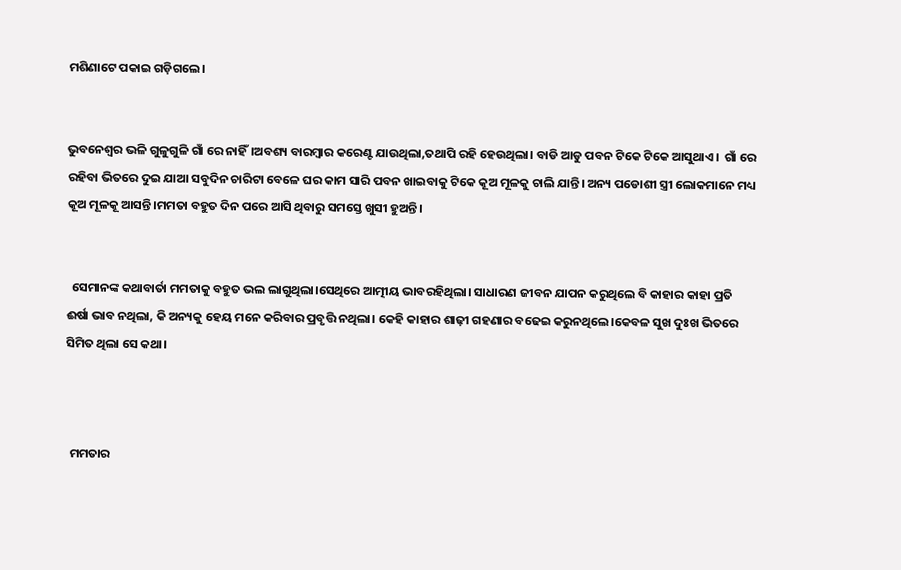ମଶିଣାଟେ ପକାଇ ଗଡ଼ିଗଲେ।


ଭୁବନେଶ୍ୱର ଭଳି ଗୁଳୁଗୁଳି ଗାଁ ରେ ନାହିଁ।ଅବଶ୍ୟ ବାରମ୍ବାର କରେଣ୍ଟ ଯାଉଥିଲା,ତଥାପି ରହି ହେଉଥିଲା। ବାଡି ଆଡୁ ପବନ ଟିକେ ଟିକେ ଆସୁଥାଏ।  ଗାଁ ରେ ରହିବା ଭିତରେ ଦୁଇ ଯାଆ ସବୁଦିନ ଚାରିଟା ବେଳେ ଘର କାମ ସାରି‌ ପବନ ଖାଇବାକୁ ଟିକେ କୂଅ ମୂଳକୁ ଚାଲି ଯାନ୍ତି। ଅନ୍ୟ ପଡୋଶୀ ସ୍ତ୍ରୀ ଲୋକମାନେ ମଧ୍ୟ କୂଅ ମୂଳକୂ ଆସନ୍ତି।ମମତା ବହୁତ ଦିନ ପରେ ଆସି ଥିବାରୁ ସମସ୍ତେ ଖୁସୀ ହୁଅନ୍ତି।


  ସେମାନଙ୍କ କଥାବାର୍ତା ମମତାକୁ ବହୁତ ଭଲ ଲାଗୁଥିଲା।ସେଥିରେ ଆତ୍ମୀୟ ଭାବରହିଥିଲା। ସାଧାରଣ ଜୀବନ ଯାପନ କରୁଥିଲେ ବି କାହାର କାହା ପ୍ରତି ଈର୍ଷା ଭାବ ନଥିଲା, କି ଅନ୍ୟକୁ ହେୟ ମନେ କରିବାର ପ୍ରବୃତ୍ତି ନଥିଲା। କେହି କାହାର ଶାଢ଼ୀ ଗହଣାର ବଢେଇ କରୁନଥିଲେ।କେବଳ ସୁଖ ଦୁଃଖ ଭିତରେ ସିମିତ ଥିଲା ସେ କଥା।



  ମମତାର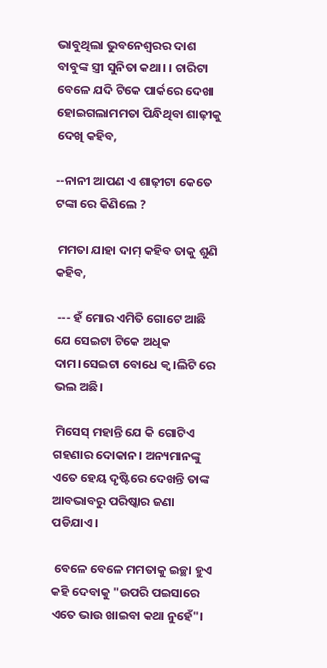ଭାବୁଥିଲା ଭୁବନେଶ୍ଵରର ଦାଶ ବାବୁଙ୍କ ସ୍ତ୍ରୀ ସୁନିତା କଥା। । ଚାରିଟା ବେଳେ ଯଦି ଟିକେ ପାର୍କରେ ଦେଖା ହୋଇଗଲାମମତା ପିନ୍ଧିଥିବା ଶାଢ଼ୀକୁ ଦେଖି କହିବ,

--ନାନୀ ଆପଣ ଏ ଶାଢ଼ୀଟା କେତେ ଟଙ୍କା ରେ କିଣିଲେ ?

 ମମତା ଯାହା ଦାମ୍ କହିବ ତାକୁ ଶୁଣି କହିବ,

 --- ହଁ ମୋର ଏମିତି ଗୋଟେ ଆଛି ଯେ ସେଇଟା ଟିକେ ଅଧିକ ଦାମ।ସେଇଟା ବୋଧେ କ୍ୱ।ଲିଟି ରେ ଭଲ ଅଛି।

 ମିସେସ୍ ମହାନ୍ତି ଯେ କି ଗୋଟିଏ ଗହଣାର ଦୋକାନ। ଅନ୍ୟମାନଙ୍କୁ ଏତେ ହେୟ ଦୃଷ୍ଟିରେ ଦେଖନ୍ତି ତାଙ୍କ ଆବଭାବରୁ ପରିଷ୍କାର ଜଣା ପଡିଯାଏ।

 ବେଳେ ବେଳେ ମମତାକୁ ଇଚ୍ଛା ହୁଏ କହି ଦେବାକୁ "ଉପରି ପଇସାରେ ଏତେ ଭାଉ ଖାଇବା କଥା ନୁହେଁ"।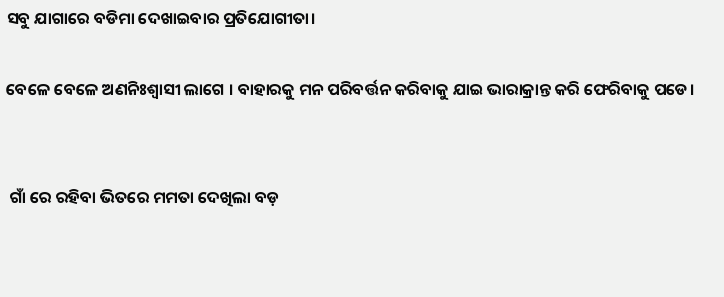ସବୁ ଯାଗାରେ ବଡିମା ଦେଖାଇବାର ପ୍ରତିଯୋଗୀତା।

ବେଳେ ବେଳେ ଅଣନିଃଶ୍ବାସୀ ଲାଗେ । ବାହାରକୁ ମନ ପରିବର୍ତ୍ତନ କରିବାକୁ ଯାଇ ଭାରାକ୍ରାନ୍ତ କରି ଫେରିବାକୁ ପଡେ।


 ଗାଁ ରେ ରହିବା ଭିତରେ ମମତା ଦେଖିଲା ବଡ଼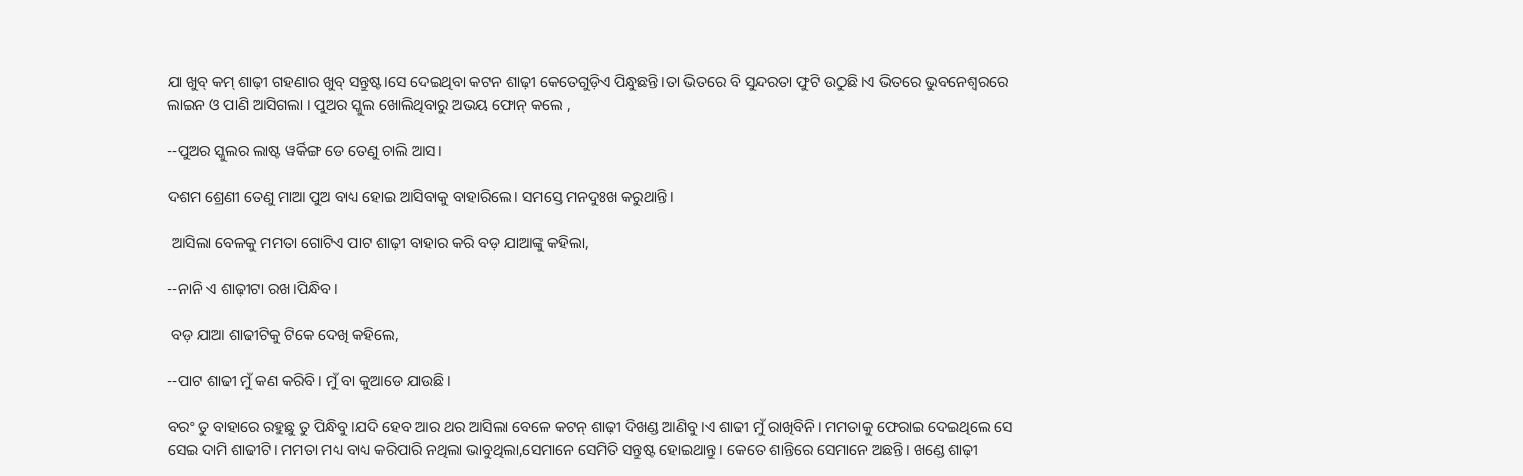ଯା ଖୁବ୍ କମ୍ ଶାଢ଼ୀ ଗହଣାର ଖୁବ୍ ସନ୍ତୁଷ୍ଟ।ସେ ଦେଇଥିବା କଟନ ଶାଢ଼ୀ କେତେଗୁଡ଼ିଏ ପିନ୍ଧୁଛନ୍ତି।ତା ଭିତରେ ବି ସୁନ୍ଦରତା ଫୁଟି ଉଠୁଛି।ଏ ଭିତରେ ଭୁବନେଶ୍ୱରରେ ଲାଇନ ଓ ପାଣି ଆସିଗଲା । ପୁଅର ସ୍କୁଲ ଖୋଲିଥିବାରୁ ଅଭୟ ଫୋନ୍ କଲେ ,

--ପୁଅର ସ୍କୁଲର ଲାଷ୍ଟ ୱର୍କିଙ୍ଗ ଡେ ତେଣୁ ଚାଲି ଆସ।

ଦଶମ ଶ୍ରେଣୀ ତେଣୁ ମାଆ ପୁଅ ବାଧ୍ୟ ହୋଇ ଆସିବାକୁ ବାହାରିଲେ। ସମସ୍ତେ ମନଦୁଃଖ କରୁଥାନ୍ତି।

 ଆସିଲା ବେଳକୁ ମମତା ଗୋଟିଏ ପାଟ ଶାଢ଼ୀ ବାହାର କରି ବଡ଼ ଯାଆଙ୍କୁ କହିଲା,

--ନାନି ଏ ଶାଢ଼ୀଟା ରଖ।ପିନ୍ଧିବ।

 ବଡ଼ ଯାଆ ଶାଢୀଟିକୁ ଟିକେ ଦେଖି କହିଲେ,

--ପାଟ ଶାଢୀ ମୁଁ କଣ କରିବି। ମୁଁ ବା କୁଆଡେ ଯାଉଛି।

ବରଂ ତୁ ବାହାରେ ରହୁଛୁ ତୁ ପିନ୍ଧିବୁ।ଯଦି ହେବ ଆର ଥର ଆସିଲା ବେଳେ କଟନ୍ ଶାଢ଼ୀ ଦିଖଣ୍ଡ ଆଣିବୁ।ଏ ଶାଢୀ ମୁଁ ରାଖିବିନି। ମମତାକୁ ଫେରାଇ ଦେଇଥିଲେ ସେ ସେଇ ଦାମି ଶାଢୀଟି। ମମତା ମଧ୍ୟ ବାଧ୍ୟ କରିପାରି ନଥିଲା ଭାବୁଥିଲା,ସେମାନେ ସେମିତି ସନ୍ତୁଷ୍ଟ ହୋଇଥାନ୍ତୁ। କେତେ ଶାନ୍ତିରେ ସେମାନେ ଅଛନ୍ତି। ଖଣ୍ଡେ ଶାଢ଼ୀ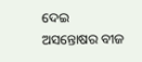ଦେଇ ଅସନ୍ତୋଷର ବୀଜ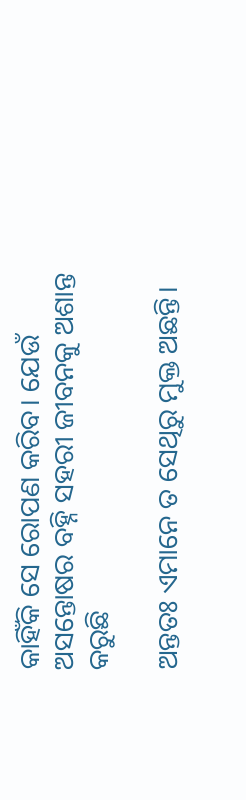କାହିଁକି ସେ ରୋପଣ କରିବ। ଯେଉଁ ଅସନ୍ତୋଷର ବହ୍ନି ସହରୀ ଜୀବନକୁ ଅଶାନ୍ତ କରୁଛି

ଅନ୍ତତଃ ଏମାନେ ତ ସେଥିରୁ ମୁକ୍ତ ଅଛନ୍ତି।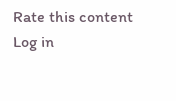Rate this content
Log in